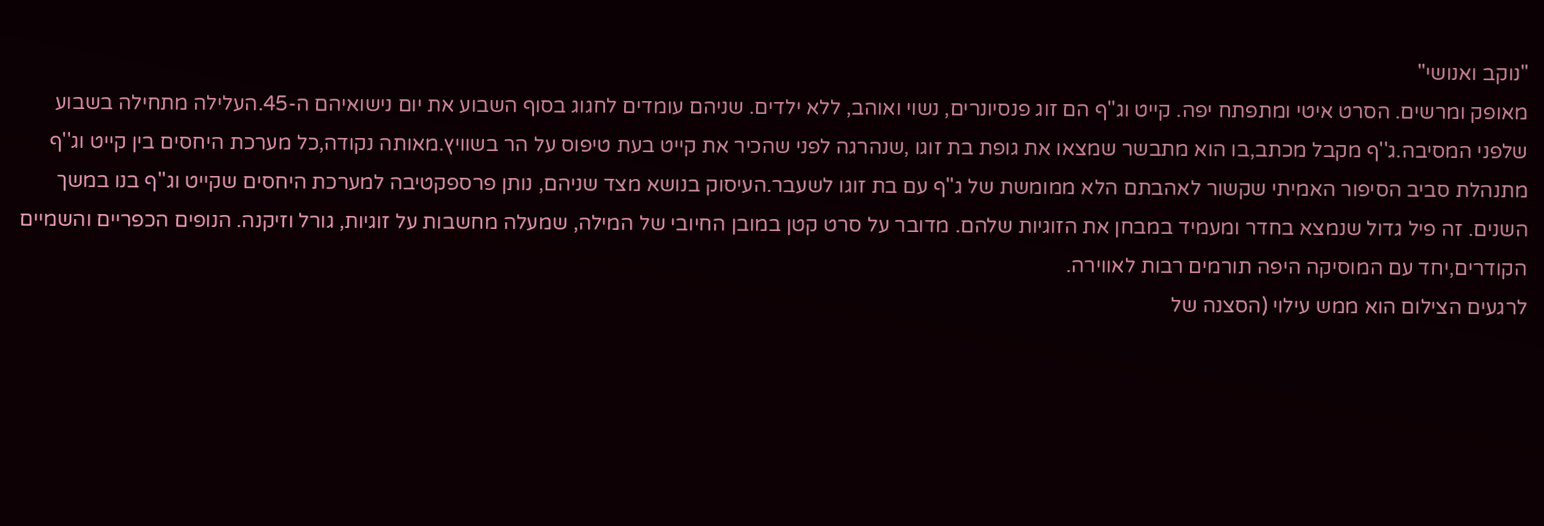"נוקב ואנושי"
מאופק ומרשים. הסרט איטי ומתפתח יפה. קייט וג''ף הם זוג פנסיונרים, נשוי ואוהב, ללא ילדים. שניהם עומדים לחגוג בסוף השבוע את יום נישואיהם ה-45.העלילה מתחילה בשבוע שלפני המסיבה.ג''ף מקבל מכתב,בו הוא מתבשר שמצאו את גופת בת זוגו ,שנהרגה לפני שהכיר את קייט בעת טיפוס על הר בשוויץ.מאותה נקודה,כל מערכת היחסים בין קייט וג''ף מתנהלת סביב הסיפור האמיתי שקשור לאהבתם הלא ממומשת של ג''ף עם בת זוגו לשעבר.העיסוק בנושא מצד שניהם, נותן פרספקטיבה למערכת היחסים שקייט וג''ף בנו במשך השנים. זה פיל גדול שנמצא בחדר ומעמיד במבחן את הזוגיות שלהם. מדובר על סרט קטן במובן החיובי של המילה, שמעלה מחשבות על זוגיות, גורל וזיקנה. הנופים הכפריים והשמיים הקודרים,יחד עם המוסיקה היפה תורמים רבות לאווירה.
לרגעים הצילום הוא ממש עילוי (הסצנה של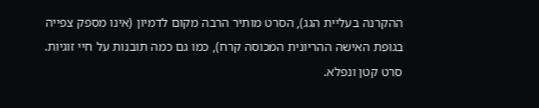ההקרנה בעליית הגג), הסרט מותיר הרבה מקום לדמיון (אינו מספק צפייה בגופת האישה ההריונית המכוסה קרח), כמו גם כמה תובנות על חיי זוגיות. סרט קטן ונפלא.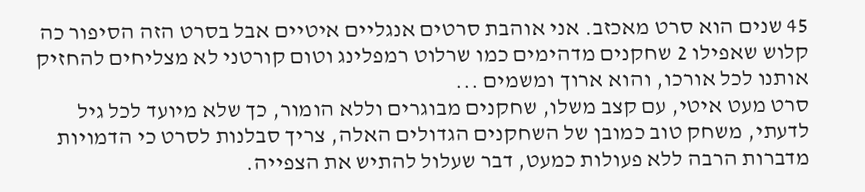45 שנים הוא סרט מאכזב. אני אוהבת סרטים אנגליים איטיים אבל בסרט הזה הסיפור כה קלוש שאפילו 2 שחקנים מדהימים כמו שרלוט רמפלינג וטום קורטני לא מצליחים להחזיק אותנו לכל אורכו, והוא ארוך ומשמים ...
סרט מעט איטי, עם קצב משלו, שחקנים מבוגרים וללא הומור, כך שלא מיועד לכל גיל לדעתי, משחק טוב כמובן של השחקנים הגדולים האלה, צריך סבלנות לסרט כי הדמויות מדברות הרבה ללא פעולות כמעט, דבר שעלול להתיש את הצפייה.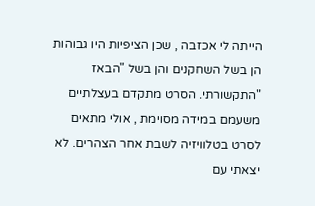הייתה לי אכזבה , שכן הציפיות היו גבוהות הן בשל השחקנים והן בשל "הבאז "התקשורתי. הסרט מתקדם בעצלתיים משעמם במידה מסוימת , אולי מתאים לסרט בטלוויזיה לשבת אחר הצהרים. לא יצאתי עם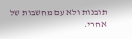תובנות ולא עם מחשבות של אחרי.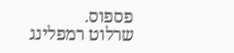פספוס.
שרלוט רמפלינג